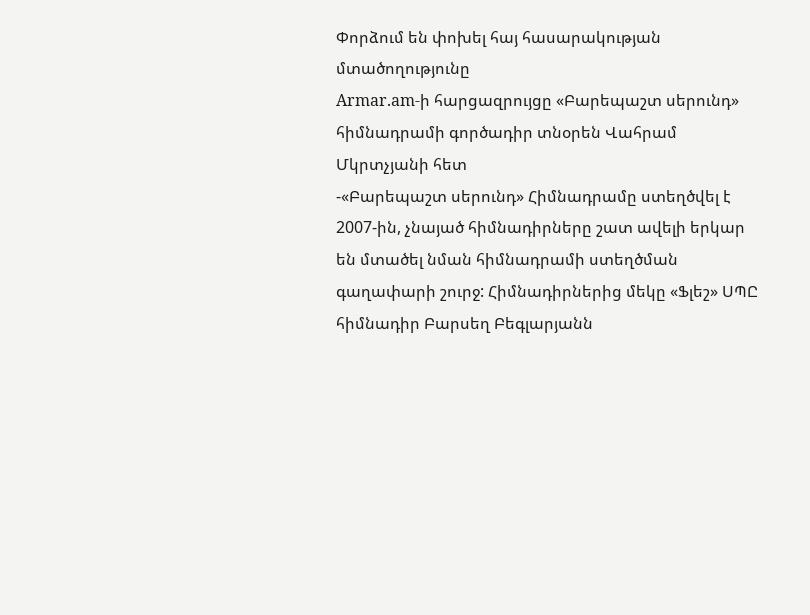Փորձում են փոխել հայ հասարակության մտածողությունը
Armar.am-ի հարցազրույցը «Բարեպաշտ սերունդ» հիմնադրամի գործադիր տնօրեն Վահրամ Մկրտչյանի հետ
-«Բարեպաշտ սերունդ» Հիմնադրամը ստեղծվել է 2007-ին, չնայած հիմնադիրները շատ ավելի երկար են մտածել նման հիմնադրամի ստեղծման գաղափարի շուրջ: Հիմնադիրներից մեկը «Ֆլեշ» ՍՊԸ հիմնադիր Բարսեղ Բեգլարյանն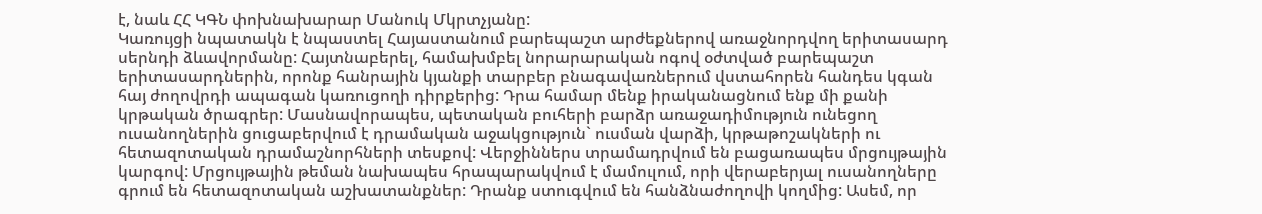է, նաև ՀՀ ԿԳՆ փոխնախարար Մանուկ Մկրտչյանը:
Կառույցի նպատակն է նպաստել Հայաստանում բարեպաշտ արժեքներով առաջնորդվող երիտասարդ սերնդի ձևավորմանը: Հայտնաբերել, համախմբել նորարարական ոգով օժտված բարեպաշտ երիտասարդներին, որոնք հանրային կյանքի տարբեր բնագավառներում վստահորեն հանդես կգան հայ ժողովրդի ապագան կառուցողի դիրքերից: Դրա համար մենք իրականացնում ենք մի քանի կրթական ծրագրեր: Մասնավորապես, պետական բուհերի բարձր առաջադիմություն ունեցող ուսանողներին ցուցաբերվում է դրամական աջակցություն` ուսման վարձի, կրթաթոշակների ու հետազոտական դրամաշնորհների տեսքով: Վերջիններս տրամադրվում են բացառապես մրցույթային կարգով: Մրցույթային թեման նախապես հրապարակվում է մամուլում, որի վերաբերյալ ուսանողները գրում են հետազոտական աշխատանքներ: Դրանք ստուգվում են հանձնաժողովի կողմից: Ասեմ, որ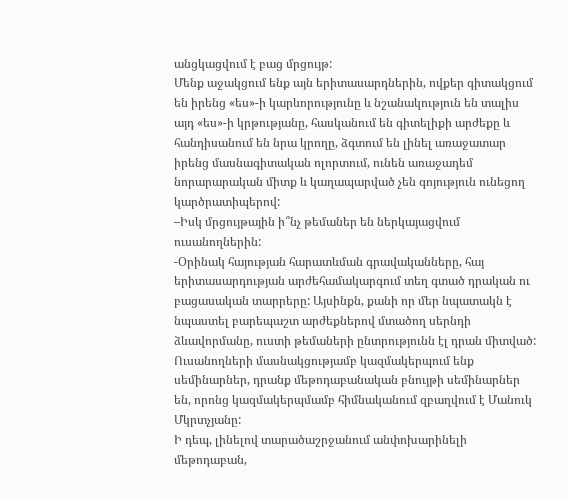անցկացվում է բաց մրցույթ:
Մենք աջակցում ենք այն երիտասարդներին, ովքեր գիտակցում են իրենց «ես»-ի կարևորությունը և նշանակություն են տալիս այդ «ես»-ի կրթությանը, հասկանում են գիտելիքի արժեքը և հանդիսանում են նրա կրողը, ձգտում են լինել առաջատար իրենց մասնագիտական ոլորտում, ունեն առաջադեմ նորարարական միտք և կաղապարված չեն գոյություն ունեցող կարծրատիպերով:
–Իսկ մրցույթային ի՞նչ թեմաներ են ներկայացվում ուսանողներին:
-Օրինակ հայության հարատևման գրավականները, հայ երիտասարդության արժեհամակարգում տեղ գտած դրական ու բացասական տարրերը: Այսինքն, քանի որ մեր նպատակն է նպաստել բարեպաշտ արժեքներով մտածող սերնդի ձևավորմանը, ուստի թեմաների ընտրությունն էլ դրան միտված: Ուսանողների մասնակցությամբ կազմակերպում ենք սեմինարներ, դրանք մեթոդաբանական բնույթի սեմինարներ են, որոնց կազմակերպմամբ հիմնականում զբաղվում է Մանուկ Մկրտչյանը:
Ի դեպ, լինելով տարածաշրջանում անփոխարինելի մեթոդաբան,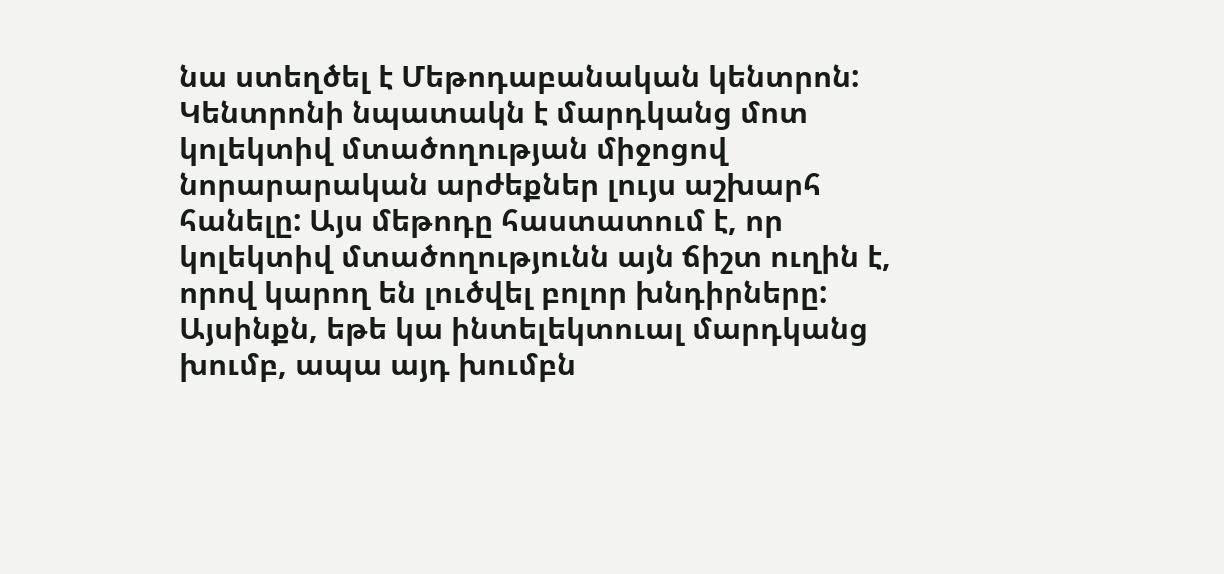նա ստեղծել է Մեթոդաբանական կենտրոն: Կենտրոնի նպատակն է մարդկանց մոտ կոլեկտիվ մտածողության միջոցով նորարարական արժեքներ լույս աշխարհ հանելը: Այս մեթոդը հաստատում է, որ կոլեկտիվ մտածողությունն այն ճիշտ ուղին է, որով կարող են լուծվել բոլոր խնդիրները: Այսինքն, եթե կա ինտելեկտուալ մարդկանց խումբ, ապա այդ խումբն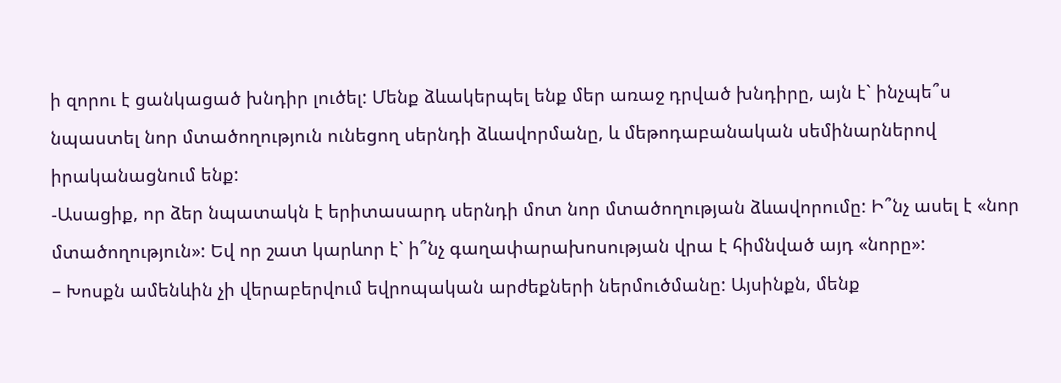ի զորու է ցանկացած խնդիր լուծել: Մենք ձևակերպել ենք մեր առաջ դրված խնդիրը, այն է` ինչպե՞ս նպաստել նոր մտածողություն ունեցող սերնդի ձևավորմանը, և մեթոդաբանական սեմինարներով իրականացնում ենք:
-Ասացիք, որ ձեր նպատակն է երիտասարդ սերնդի մոտ նոր մտածողության ձևավորումը: Ի՞նչ ասել է «նոր մտածողություն»: Եվ որ շատ կարևոր է` ի՞նչ գաղափարախոսության վրա է հիմնված այդ «նորը»:
– Խոսքն ամենևին չի վերաբերվում եվրոպական արժեքների ներմուծմանը: Այսինքն, մենք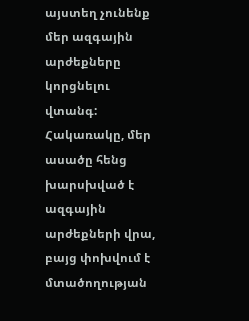այստեղ չունենք մեր ազգային արժեքները կորցնելու վտանգ: Հակառակը, մեր ասածը հենց խարսխված է ազգային արժեքների վրա, բայց փոխվում է մտածողության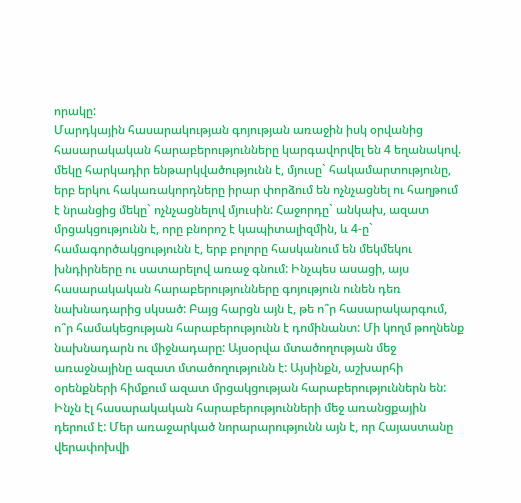որակը:
Մարդկային հասարակության գոյության առաջին իսկ օրվանից հասարակական հարաբերությունները կարգավորվել են 4 եղանակով. մեկը հարկադիր ենթարկվածությունն է, մյուսը` հակամարտությունը, երբ երկու հակառակորդները իրար փորձում են ոչնչացնել ու հաղթում է նրանցից մեկը` ոչնչացնելով մյուսին: Հաջորդը` անկախ, ազատ մրցակցությունն է, որը բնորոշ է կապիտալիզմին, և 4-ը` համագործակցությունն է, երբ բոլորը հասկանում են մեկմեկու խնդիրները ու սատարելով առաջ գնում: Ինչպես ասացի, այս հասարակական հարաբերությունները գոյություն ունեն դեռ նախնադարից սկսած: Բայց հարցն այն է, թե ո՞ր հասարակարգում, ո՞ր համակեցության հարաբերությունն է դոմինանտ: Մի կողմ թողնենք նախնադարն ու միջնադարը: Այսօրվա մտածողության մեջ առաջնայինը ազատ մտածողությունն է: Այսինքն, աշխարհի օրենքների հիմքում ազատ մրցակցության հարաբերություններն են: Ինչն էլ հասարակական հարաբերությունների մեջ առանցքային դերում է: Մեր առաջարկած նորարարությունն այն է, որ Հայաստանը վերափոխվի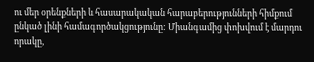ու մեր օրենքների և հասարակական հարաբերությունների հիմքում ընկած լինի համագործակցությունը: Միանգամից փոխվում է մարդու որակը,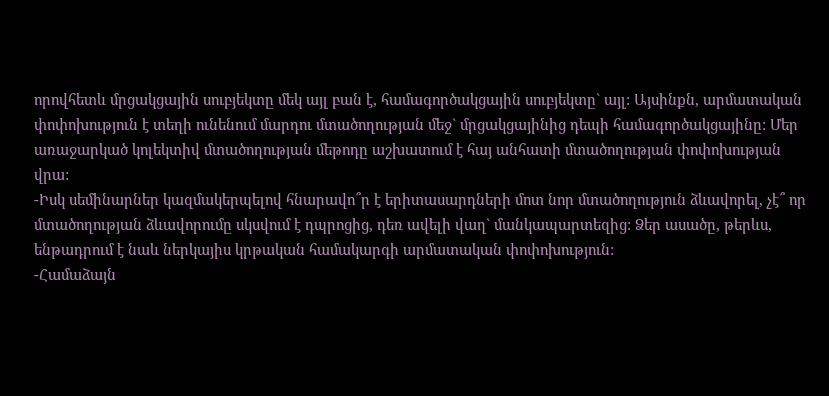որովհետև մրցակցային սուբյեկտը մեկ այլ բան է, համագործակցային սուբյեկտը` այլ: Այսինքն, արմատական փոփոխություն է տեղի ունենում մարդու մտածողության մեջ` մրցակցայինից դեպի համագործակցայինը: Մեր առաջարկած կոլեկտիվ մտածողության մեթոդը աշխատում է հայ անհատի մտածողության փոփոխության վրա:
-Իսկ սեմինարներ կազմակերպելով հնարավո՞ր է երիտասարդների մոտ նոր մտածողություն ձևավորել, չէ՞ որ մտածողության ձևավորումը սկսվում է դպրոցից, դեռ ավելի վաղ` մանկապարտեզից: Ձեր ասածը, թերևս, ենթադրում է նաև ներկայիս կրթական համակարգի արմատական փոփոխություն:
-Համաձայն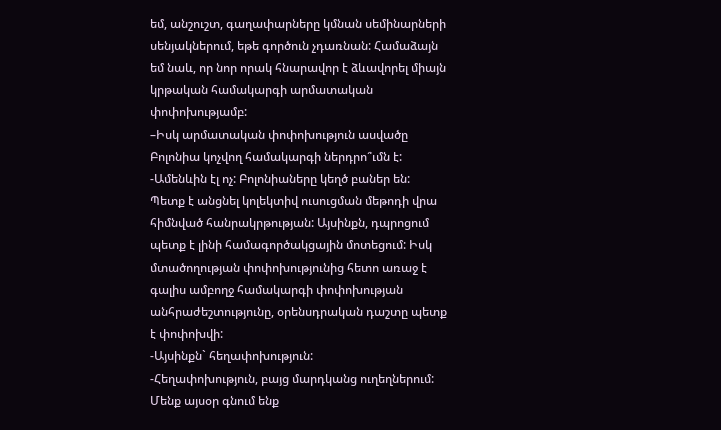եմ, անշուշտ, գաղափարները կմնան սեմինարների սենյակներում, եթե գործուն չդառնան: Համաձայն եմ նաև, որ նոր որակ հնարավոր է ձևավորել միայն կրթական համակարգի արմատական փոփոխությամբ:
–Իսկ արմատական փոփոխություն ասվածը Բոլոնիա կոչվող համակարգի ներդրո՞ւմն է:
-Ամենևին էլ ոչ: Բոլոնիաները կեղծ բաներ են: Պետք է անցնել կոլեկտիվ ուսուցման մեթոդի վրա հիմնված հանրակրթության: Այսինքն, դպրոցում պետք է լինի համագործակցային մոտեցում: Իսկ մտածողության փոփոխությունից հետո առաջ է գալիս ամբողջ համակարգի փոփոխության անհրաժեշտությունը, օրենսդրական դաշտը պետք է փոփոխվի:
-Այսինքն` հեղափոխություն:
-Հեղափոխություն, բայց մարդկանց ուղեղներում: Մենք այսօր գնում ենք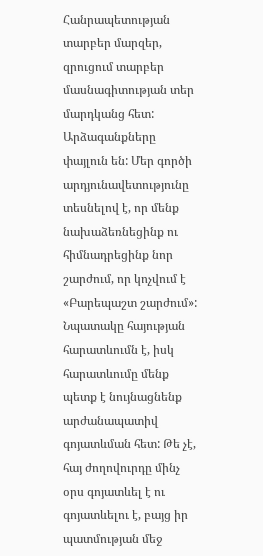Հանրապետության տարբեր մարզեր, զրուցում տարբեր մասնագիտության տեր մարդկանց հետ: Արձագանքները փայլուն են: Մեր գործի արդյունավետությունը տեսնելով է, որ մենք նախաձեռնեցինք ու հիմնադրեցինք նոր շարժում, որ կոչվում է «Բարեպաշտ շարժում»: Նպատակը հայության հարատևումն է, իսկ հարատևումը մենք պետք է նույնացնենք արժանապատիվ գոյատևման հետ: Թե չէ, հայ ժողովուրդը մինչ օրս գոյատևել է ու գոյատևելու է, բայց իր պատմության մեջ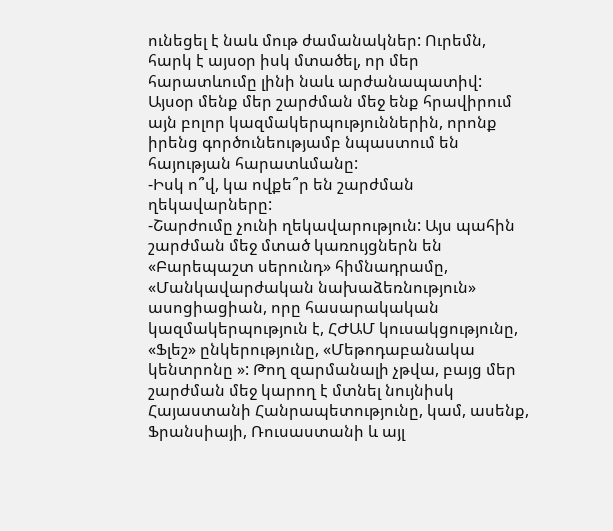ունեցել է նաև մութ ժամանակներ: Ուրեմն, հարկ է այսօր իսկ մտածել, որ մեր հարատևումը լինի նաև արժանապատիվ:
Այսօր մենք մեր շարժման մեջ ենք հրավիրում այն բոլոր կազմակերպություններին, որոնք իրենց գործունեությամբ նպաստում են հայության հարատևմանը:
-Իսկ ո՞վ, կա ովքե՞ր են շարժման ղեկավարները:
-Շարժումը չունի ղեկավարություն: Այս պահին շարժման մեջ մտած կառույցներն են «Բարեպաշտ սերունդ» հիմնադրամը, «Մանկավարժական նախաձեռնություն» ասոցիացիան, որը հասարակական կազմակերպություն է, ՀԺԱՄ կուսակցությունը, «Ֆլեշ» ընկերությունը, «Մեթոդաբանակա կենտրոնը »: Թող զարմանալի չթվա, բայց մեր շարժման մեջ կարող է մտնել նույնիսկ Հայաստանի Հանրապետությունը, կամ, ասենք, Ֆրանսիայի, Ռուսաստանի և այլ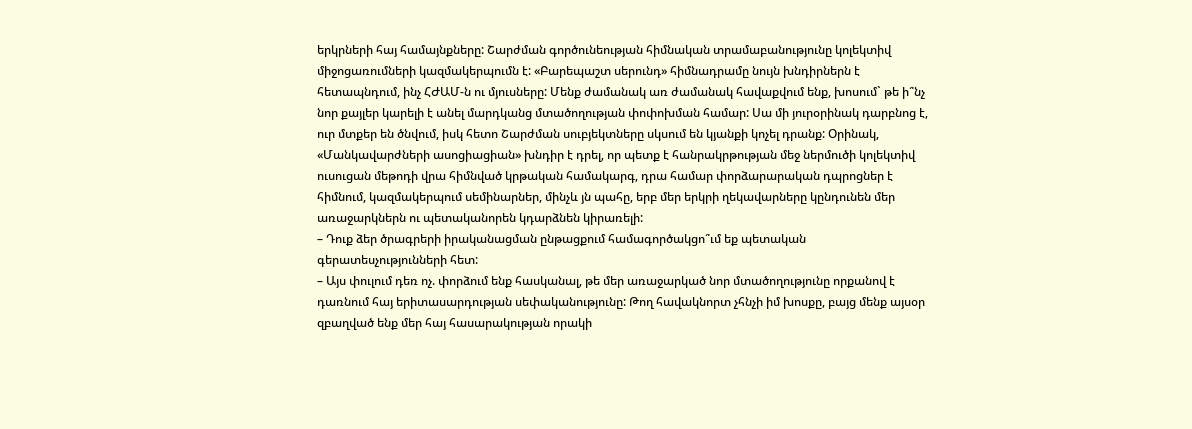երկրների հայ համայնքները: Շարժման գործունեության հիմնական տրամաբանությունը կոլեկտիվ միջոցառումների կազմակերպումն է: «Բարեպաշտ սերունդ» հիմնադրամը նույն խնդիրներն է հետապնդում, ինչ ՀԺԱՄ-ն ու մյուսները: Մենք ժամանակ առ ժամանակ հավաքվում ենք, խոսում` թե ի՞նչ նոր քայլեր կարելի է անել մարդկանց մտածողության փոփոխման համար: Սա մի յուրօրինակ դարբնոց է, ուր մտքեր են ծնվում, իսկ հետո Շարժման սուբյեկտները սկսում են կյանքի կոչել դրանք: Օրինակ, «Մանկավարժների ասոցիացիան» խնդիր է դրել, որ պետք է հանրակրթության մեջ ներմուծի կոլեկտիվ ուսուցան մեթոդի վրա հիմնված կրթական համակարգ, դրա համար փորձարարական դպրոցներ է հիմնում, կազմակերպում սեմինարներ, մինչև յն պահը, երբ մեր երկրի ղեկավարները կընդունեն մեր առաջարկներն ու պետականորեն կդարձնեն կիրառելի:
– Դուք ձեր ծրագրերի իրականացման ընթացքում համագործակցո՞ւմ եք պետական գերատեսչությունների հետ:
– Այս փուլում դեռ ոչ. փորձում ենք հասկանալ, թե մեր առաջարկած նոր մտածողությունը որքանով է դառնում հայ երիտասարդության սեփականությունը: Թող հավակնորտ չհնչի իմ խոսքը, բայց մենք այսօր զբաղված ենք մեր հայ հասարակության որակի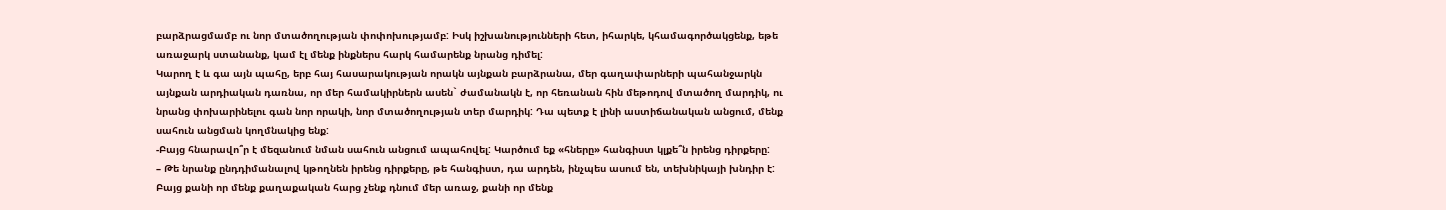բարձրացմամբ ու նոր մտածողության փոփոխությամբ: Իսկ իշխանությունների հետ, իհարկե, կհամագործակցենք, եթե առաջարկ ստանանք, կամ էլ մենք ինքներս հարկ համարենք նրանց դիմել:
Կարող է և գա այն պահը, երբ հայ հասարակության որակն այնքան բարձրանա, մեր գաղափարների պահանջարկն այնքան արդիական դառնա, որ մեր համակիրներն ասեն` ժամանակն է, որ հեռանան հին մեթոդով մտածող մարդիկ, ու նրանց փոխարինելու գան նոր որակի, նոր մտածողության տեր մարդիկ: Դա պետք է լինի աստիճանական անցում, մենք սահուն անցման կողմնակից ենք:
-Բայց հնարավո՞ր է մեզանում նման սահուն անցում ապահովել: Կարծում եք «հները» հանգիստ կլքե՞ն իրենց դիրքերը:
– Թե նրանք ընդդիմանալով կթողնեն իրենց դիրքերը, թե հանգիստ, դա արդեն, ինչպես ասում են, տեխնիկայի խնդիր է: Բայց քանի որ մենք քաղաքական հարց չենք դնում մեր առաջ, քանի որ մենք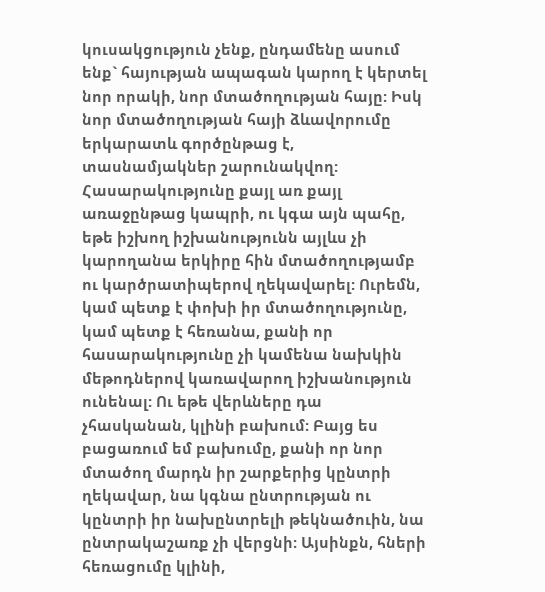կուսակցություն չենք, ընդամենը ասում ենք` հայության ապագան կարող է կերտել նոր որակի, նոր մտածողության հայը: Իսկ նոր մտածողության հայի ձևավորումը երկարատև գործընթաց է, տասնամյակներ շարունակվող: Հասարակությունը քայլ առ քայլ առաջընթաց կապրի, ու կգա այն պահը, եթե իշխող իշխանությունն այլևս չի կարողանա երկիրը հին մտածողությամբ ու կարծրատիպերով ղեկավարել: Ուրեմն, կամ պետք է փոխի իր մտածողությունը, կամ պետք է հեռանա, քանի որ հասարակությունը չի կամենա նախկին մեթոդներով կառավարող իշխանություն ունենալ: Ու եթե վերևները դա չհասկանան, կլինի բախում: Բայց ես բացառում եմ բախումը, քանի որ նոր մտածող մարդն իր շարքերից կընտրի ղեկավար, նա կգնա ընտրության ու կընտրի իր նախընտրելի թեկնածուին, նա ընտրակաշառք չի վերցնի: Այսինքն, հների հեռացումը կլինի,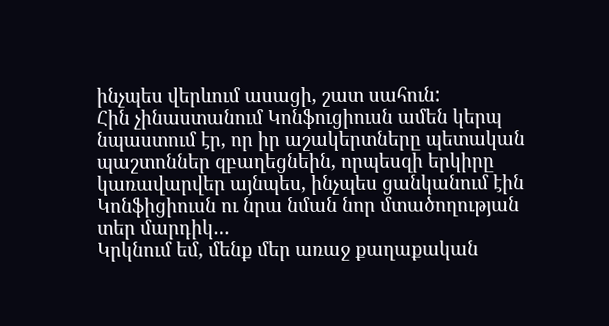ինչպես վերևում ասացի, շատ սահուն:
Հին չինաստանում Կոնֆուցիուսն ամեն կերպ նպաստում էր, որ իր աշակերտները պետական պաշտոններ զբաղեցնեին, որպեսզի երկիրը կառավարվեր այնպես, ինչպես ցանկանում էին Կոնֆիցիուսն ու նրա նման նոր մտածողության տեր մարդիկ…
Կրկնում եմ, մենք մեր առաջ քաղաքական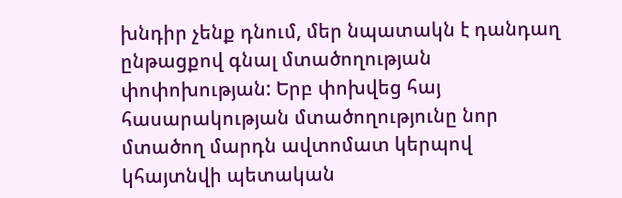խնդիր չենք դնում, մեր նպատակն է դանդաղ ընթացքով գնալ մտածողության փոփոխության: Երբ փոխվեց հայ հասարակության մտածողությունը նոր մտածող մարդն ավտոմատ կերպով կհայտնվի պետական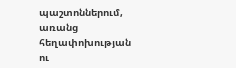պաշտոններում, առանց հեղափոխության ու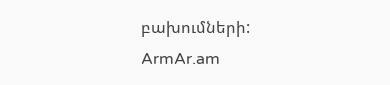բախումների:
ArmAr.am